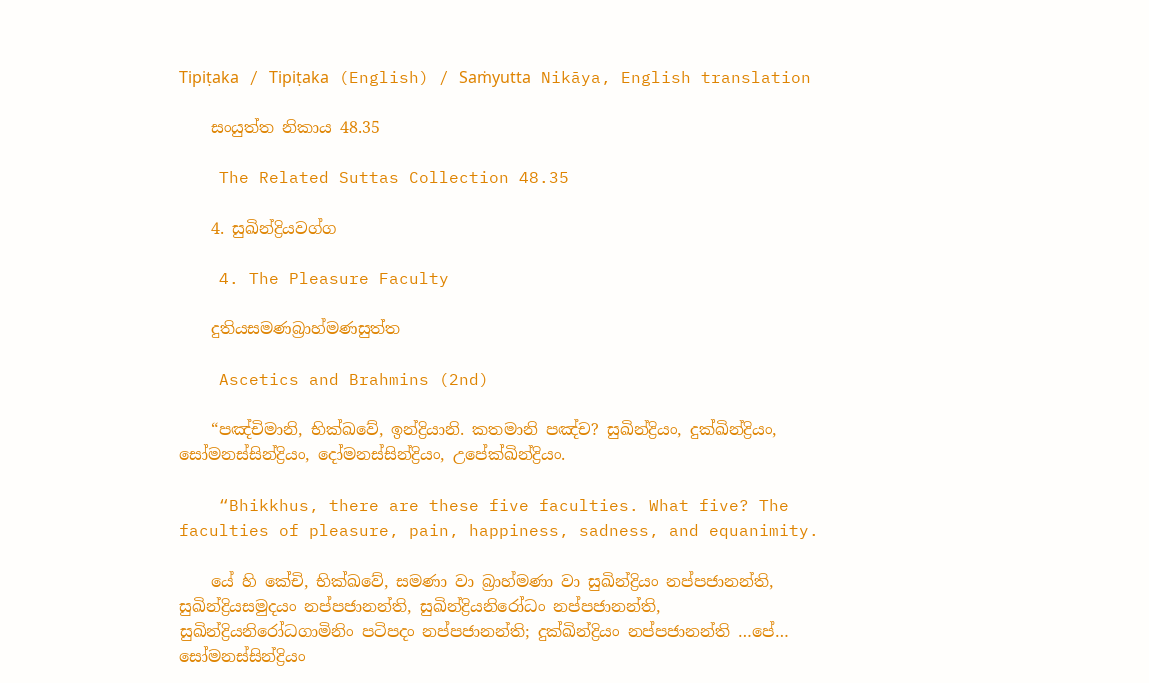Tipiṭaka / Tipiṭaka (English) / Saṁyutta Nikāya, English translation

    සංයුත්ත නිකාය 48.35

    The Related Suttas Collection 48.35

    4. සුඛින්ද්‍රියවග්ග

    4. The Pleasure Faculty

    දුතියසමණබ්‍රාහ්මණසුත්ත

    Ascetics and Brahmins (2nd)

    “පඤ්චිමානි, භික්ඛවේ, ඉන්ද්‍රියානි. කතමානි පඤ්ච? සුඛින්ද්‍රියං, දුක්ඛින්ද්‍රියං, සෝමනස්සින්ද්‍රියං, දෝමනස්සින්ද්‍රියං, උපේක්ඛින්ද්‍රියං.

    “Bhikkhus, there are these five faculties. What five? The faculties of pleasure, pain, happiness, sadness, and equanimity.

    යේ හි කේචි, භික්ඛවේ, සමණා වා බ්‍රාහ්මණා වා සුඛින්ද්‍රියං නප්පජානන්ති, සුඛින්ද්‍රියසමුදයං නප්පජානන්ති, සුඛින්ද්‍රියනිරෝධං නප්පජානන්ති, සුඛින්ද්‍රියනිරෝධගාමිනිං පටිපදං නප්පජානන්ති; දුක්ඛින්ද්‍රියං නප්පජානන්ති …පේ… සෝමනස්සින්ද්‍රියං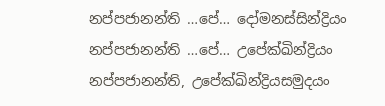නප්පජානන්ති …පේ… දෝමනස්සින්ද්‍රියං නප්පජානන්ති …පේ… උපේක්ඛින්ද්‍රියං නප්පජානන්ති, උපේක්ඛින්ද්‍රියසමුදයං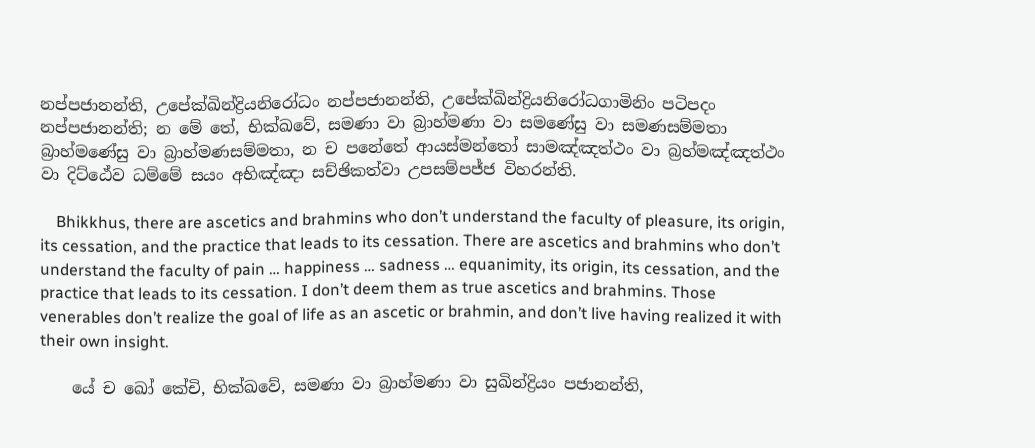නප්පජානන්ති, උපේක්ඛින්ද්‍රියනිරෝධං නප්පජානන්ති, උපේක්ඛින්ද්‍රියනිරෝධගාමිනිං පටිපදං නප්පජානන්ති; න මේ තේ, භික්ඛවේ, සමණා වා බ්‍රාහ්මණා වා සමණේසු වා සමණසම්මතා බ්‍රාහ්මණේසු වා බ්‍රාහ්මණසම්මතා, න ච පනේතේ ආයස්මන්තෝ සාමඤ්ඤත්ථං වා බ්‍රහ්මඤ්ඤත්ථං වා දිට්ඨේව ධම්මේ සයං අභිඤ්ඤා සච්ඡිකත්වා උපසම්පජ්ජ විහරන්ති.

    Bhikkhus, there are ascetics and brahmins who don’t understand the faculty of pleasure, its origin, its cessation, and the practice that leads to its cessation. There are ascetics and brahmins who don’t understand the faculty of pain … happiness … sadness … equanimity, its origin, its cessation, and the practice that leads to its cessation. I don’t deem them as true ascetics and brahmins. Those venerables don’t realize the goal of life as an ascetic or brahmin, and don’t live having realized it with their own insight.

    යේ ච ඛෝ කේචි, භික්ඛවේ, සමණා වා බ්‍රාහ්මණා වා සුඛින්ද්‍රියං පජානන්ති,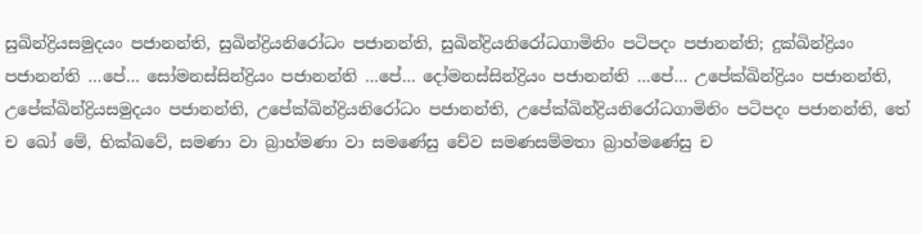සුඛින්ද්‍රියසමුදයං පජානන්ති, සුඛින්ද්‍රියනිරෝධං පජානන්ති, සුඛින්ද්‍රියනිරෝධගාමිනිං පටිපදං පජානන්ති; දුක්ඛින්ද්‍රියං පජානන්ති …පේ… සෝමනස්සින්ද්‍රියං පජානන්ති …පේ… දෝමනස්සින්ද්‍රියං පජානන්ති …පේ… උපේක්ඛින්ද්‍රියං පජානන්ති, උපේක්ඛින්ද්‍රියසමුදයං පජානන්ති, උපේක්ඛින්ද්‍රියනිරෝධං පජානන්ති, උපේක්ඛින්ද්‍රියනිරෝධගාමිනිං පටිපදං පජානන්ති, තේ ච ඛෝ මේ, භික්ඛවේ, සමණා වා බ්‍රාහ්මණා වා සමණේසු චේව සමණසම්මතා බ්‍රාහ්මණේසු ච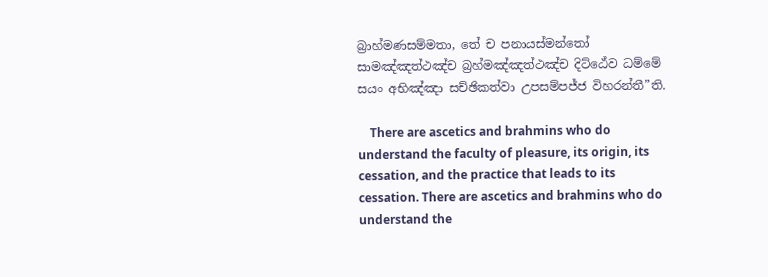බ්‍රාහ්මණසම්මතා, තේ ච පනායස්මන්තෝ සාමඤ්ඤත්ථඤ්ච බ්‍රහ්මඤ්ඤත්ථඤ්ච දිට්ඨේව ධම්මේ සයං අභිඤ්ඤා සච්ඡිකත්වා උපසම්පජ්ජ විහරන්තී”ති.

    There are ascetics and brahmins who do understand the faculty of pleasure, its origin, its cessation, and the practice that leads to its cessation. There are ascetics and brahmins who do understand the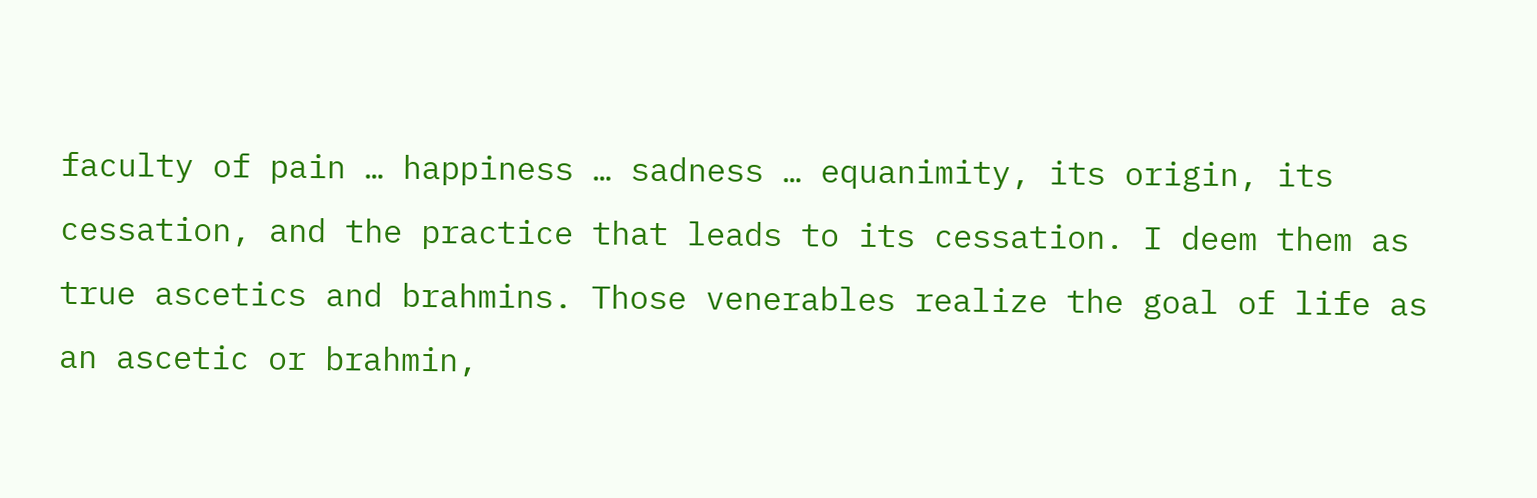faculty of pain … happiness … sadness … equanimity, its origin, its cessation, and the practice that leads to its cessation. I deem them as true ascetics and brahmins. Those venerables realize the goal of life as an ascetic or brahmin,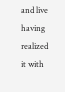and live having realized it with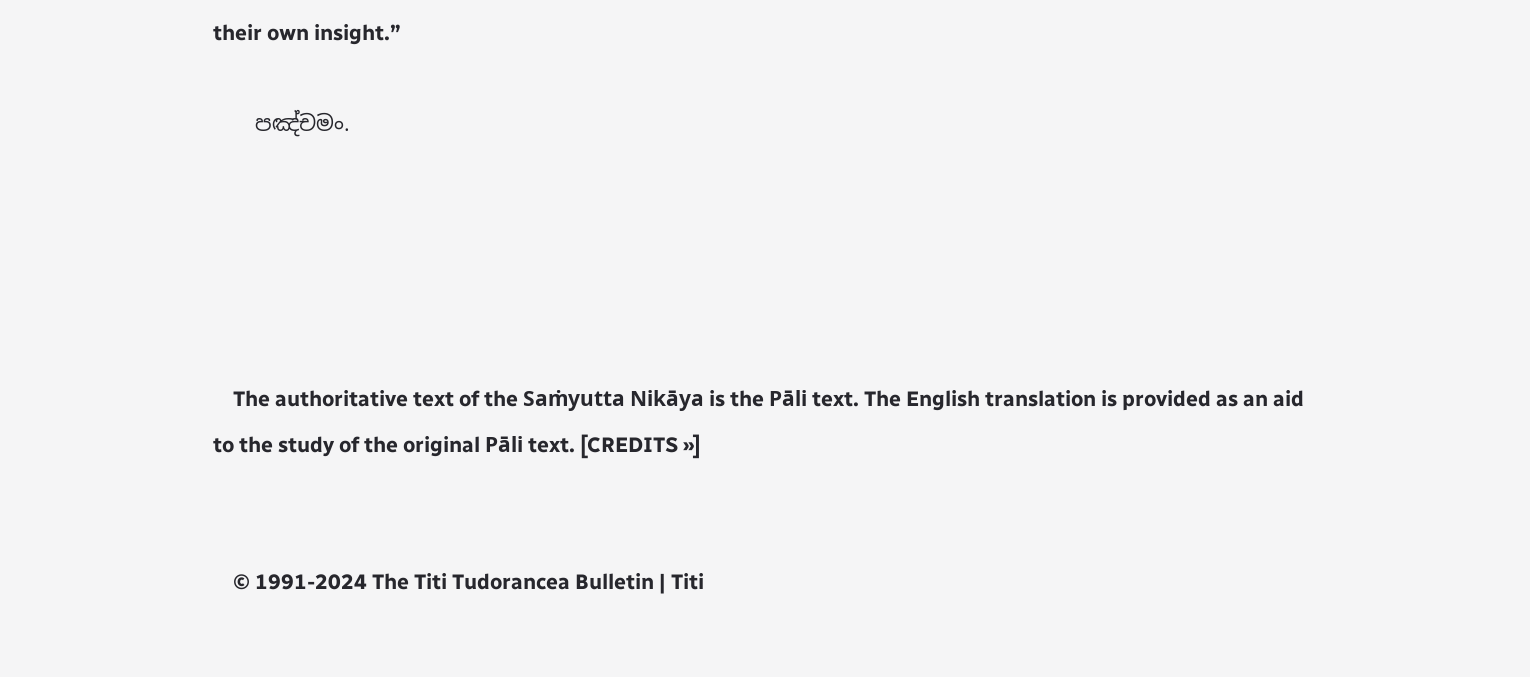their own insight.”

    පඤ්චමං.





    The authoritative text of the Saṁyutta Nikāya is the Pāli text. The English translation is provided as an aid to the study of the original Pāli text. [CREDITS »]


    © 1991-2024 The Titi Tudorancea Bulletin | Titi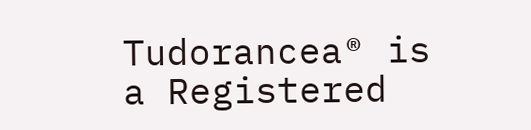Tudorancea® is a Registered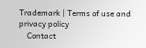Trademark | Terms of use and privacy policy
    Contact